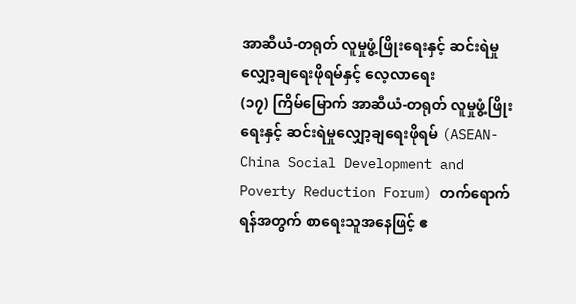အာဆီယံ-တရုတ် လူမှုဖွံ့ဖြိုးရေးနှင့် ဆင်းရဲမှုလျှော့ချရေးဖိုရမ်နှင့် လေ့လာရေး
(၁၇) ကြိမ်မြောက် အာဆီယံ-တရုတ် လူမှုဖွံ့ဖြိုးရေးနှင့် ဆင်းရဲမှုလျှော့ချရေးဖိုရမ် (ASEAN- China Social Development and Poverty Reduction Forum) တက်ရောက်ရန်အတွက် စာရေးသူအနေဖြင့် ဧ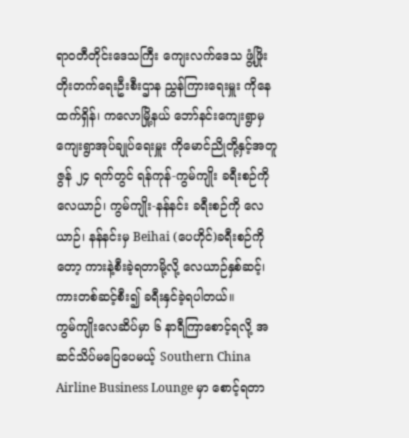ရာဝတီတိုင်းဒေသကြီး ကျေးလက်ဒေသ ဖွံ့ဖြိုးတိုးတက်ရေးဦးစီးဌာန ညွှန်ကြားရေးမှူး ကိုနေထက်ရှိန်၊ ကလောမြို့နယ် ဘော်နင်းကျေးရွာမှ ကျေးရွာအုပ်ချုပ်ရေးမှူး ကိုမောင်ညိုတို့နှင့်အတူ ဇွန် ၂၄ ရက်တွင် ရန်ကုန်-ကွမ်ကျိုး ခရီးစဉ်ကို လေယာဉ်၊ ကွမ်ကျိုး-နန်နင်း ခရီးစဉ်ကို လေယာဉ်၊ နန်နင်းမှ Beihai (ပေဟိုင်)ခရီးစဉ်ကိုတော့ ကားနဲ့စီးခဲ့ရတာမို့လို့ လေယာဉ်နှစ်ဆင့်၊ ကားတစ်ဆင့်စီး၍ ခရီးနှင်ခဲ့ရပါတယ်။
ကွမ်ကျိုးလေဆိပ်မှာ ၆ နာရီကြာစောင့်ရလို့ အဆင်သိပ်မပြေပေမယ့် Southern China Airline Business Lounge မှာ စောင့်ရတာ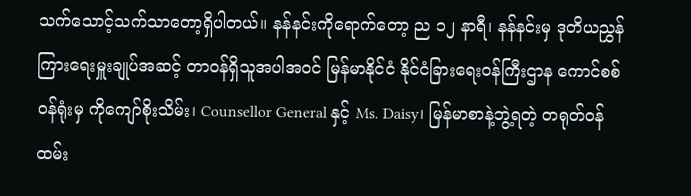သက်သောင့်သက်သာတော့ရှိပါတယ်။ နန်နင်းကိုရောက်တော့ ည ၁၂ နာရီ၊ နန်နင်းမှ ဒုတိယညွှန်ကြားရေးမှူးချုပ်အဆင့် တာဝန်ရှိသူအပါအဝင် မြန်မာနိုင်ငံ နိုင်ငံခြားရေးဝန်ကြီးဌာန ကောင်စစ်ဝန်ရုံးမှ ကိုကျော်စိုးသိမ်း၊ Counsellor General နှင့် Ms. Daisy၊ မြန်မာစာနဲ့ဘွဲ့ရတဲ့ တရုတ်ဝန်ထမ်း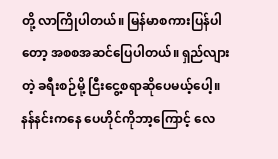တို့ လာကြိုပါတယ်။ မြန်မာစကားပြန်ပါတော့ အစစအဆင်ပြေပါတယ်။ ရှည်လျားတဲ့ ခရီးစဉ်မို့ ငြီးငွေ့စရာဆိုပေမယ့်ပေါ့။ နန်နင်းကနေ ပေဟိုင်ကိုဘာ့ကြောင့် လေ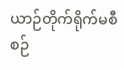ယာဉ်တိုက်ရိုက်မစီစဉ်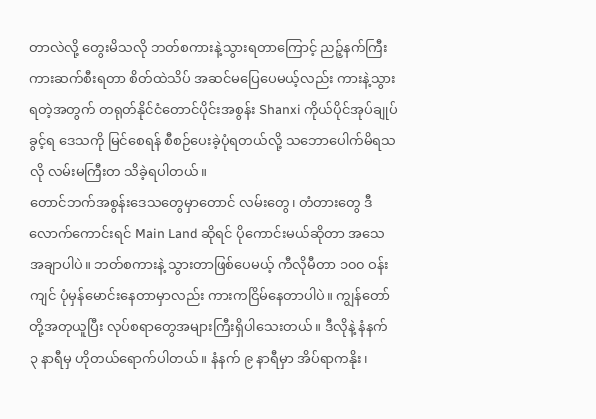တာလဲလို့ တွေးမိသလို ဘတ်စကားနဲ့သွားရတာကြောင့် ညဉ့်နက်ကြီးကားဆက်စီးရတာ စိတ်ထဲသိပ် အဆင်မပြေပေမယ့်လည်း ကားနဲ့သွားရတဲ့အတွက် တရုတ်နိုင်ငံတောင်ပိုင်းအစွန်း Shanxi ကိုယ်ပိုင်အုပ်ချုပ်ခွင့်ရ ဒေသကို မြင်စေရန် စီစဉ်ပေးခဲ့ပုံရတယ်လို့ သဘောပေါက်မိရသလို လမ်းမကြီးတ သိခဲ့ရပါတယ်။
တောင်ဘက်အစွန်းဒေသတွေမှာတောင် လမ်းတွေ၊ တံတားတွေ ဒီလောက်ကောင်းရင် Main Land ဆိုရင် ပိုကောင်းမယ်ဆိုတာ အသေအချာပါပဲ။ ဘတ်စကားနဲ့ သွားတာဖြစ်ပေမယ့် ကီလိုမီတာ ၁၀၀ ဝန်းကျင် ပုံမှန်မောင်းနေတာမှာလည်း ကားကငြိမ်နေတာပါပဲ။ ကျွန်တော်တို့အတုယူပြီး လုပ်စရာတွေအများကြီးရှိပါသေးတယ်။ ဒီလိုနဲ့ နံနက် ၃ နာရီမှ ဟိုတယ်ရောက်ပါတယ်။ နံနက် ၉ နာရီမှာ အိပ်ရာကနိုး၊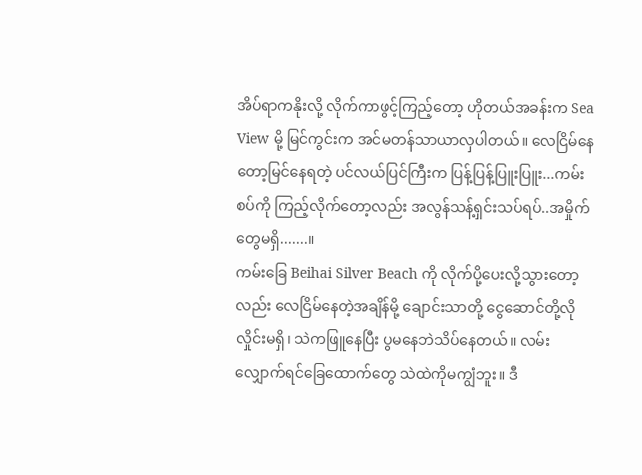အိပ်ရာကနိုးလို့ လိုက်ကာဖွင့်ကြည့်တော့ ဟိုတယ်အခန်းက Sea View မို့ မြင်ကွင်းက အင်မတန်သာယာလှပါတယ်။ လေငြိမ်နေတော့မြင်နေရတဲ့ ပင်လယ်ပြင်ကြီးက ပြန့်ပြန့်ပြူးပြူး...ကမ်းစပ်ကို ကြည့်လိုက်တော့လည်း အလွန်သန့်ရှင်းသပ်ရပ်..အမှိုက်တွေမရှိ.......။
ကမ်းခြေ Beihai Silver Beach ကို လိုက်ပို့ပေးလို့သွားတော့လည်း လေငြိမ်နေတဲ့အချိန်မို့ ချောင်းသာတို့ ငွေဆောင်တို့လို လှိုင်းမရှိ၊ သဲကဖြူနေပြီး ပွမနေဘဲသိပ်နေတယ်။ လမ်းလျှောက်ရင်ခြေထောက်တွေ သဲထဲကိုမကျွံဘူး။ ဒီ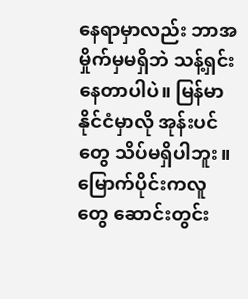နေရာမှာလည်း ဘာအမှိုက်မှမရှိဘဲ သန့်ရှင်းနေတာပါပဲ။ မြန်မာနိုင်ငံမှာလို အုန်းပင်တွေ သိပ်မရှိပါဘူး။ မြောက်ပိုင်းကလူတွေ ဆောင်းတွင်း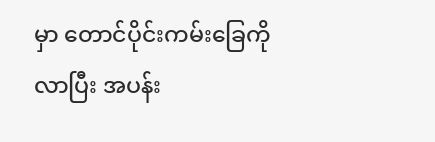မှာ တောင်ပိုင်းကမ်းခြေကိုလာပြီး အပန်း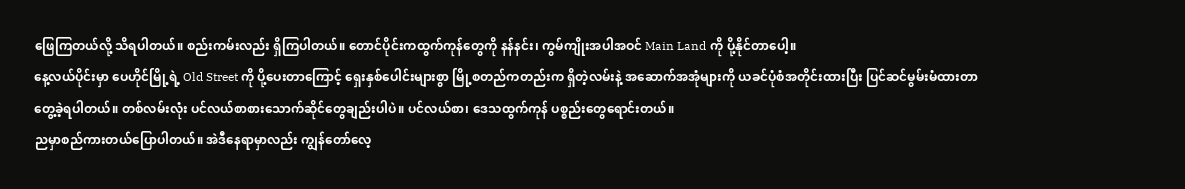ဖြေကြတယ်လို့ သိရပါတယ်။ စည်းကမ်းလည်း ရှိကြပါတယ်။ တောင်ပိုင်းကထွက်ကုန်တွေကို နန်နင်း၊ ကွမ်ကျိုးအပါအဝင် Main Land ကို ပို့နိုင်တာပေါ့။
နေ့လယ်ပိုင်းမှာ ပေဟိုင်မြို့ရဲ့ Old Street ကို ပို့ပေးတာကြောင့် ရှေးနှစ်ပေါင်းများစွာ မြို့စတည်ကတည်းက ရှိတဲ့လမ်းနဲ့ အဆောက်အအုံများကို ယခင်ပုံစံအတိုင်းထားပြီး ပြင်ဆင်မွမ်းမံထားတာတွေ့ခဲ့ရပါတယ်။ တစ်လမ်းလုံး ပင်လယ်စာစားသောက်ဆိုင်တွေချည်းပါပဲ။ ပင်လယ်စာ၊ ဒေသထွက်ကုန် ပစ္စည်းတွေရောင်းတယ်။
ညမှာစည်ကားတယ်ပြောပါတယ်။ အဲဒီနေရာမှာလည်း ကျွန်တော်လေ့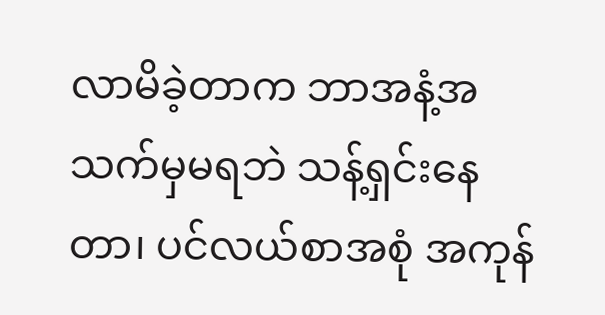လာမိခဲ့တာက ဘာအနံ့အသက်မှမရဘဲ သန့်ရှင်းနေတာ၊ ပင်လယ်စာအစုံ အကုန်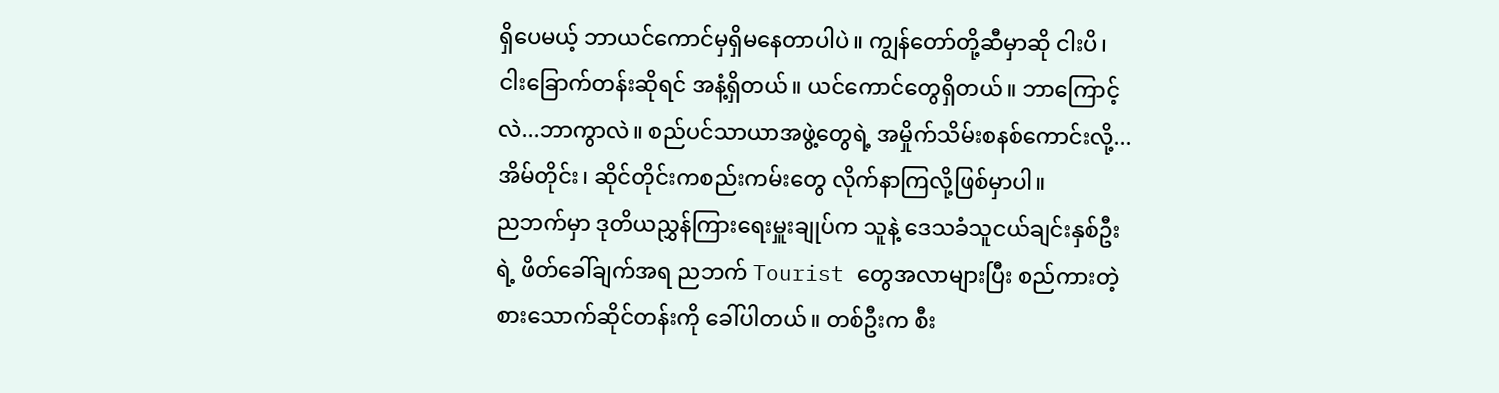ရှိပေမယ့် ဘာယင်ကောင်မှရှိမနေတာပါပဲ။ ကျွန်တော်တို့ဆီမှာဆို ငါးပိ၊ ငါးခြောက်တန်းဆိုရင် အနံ့ရှိတယ်။ ယင်ကောင်တွေရှိတယ်။ ဘာကြောင့်လဲ...ဘာကွာလဲ။ စည်ပင်သာယာအဖွဲ့တွေရဲ့ အမှိုက်သိမ်းစနစ်ကောင်းလို့...အိမ်တိုင်း၊ ဆိုင်တိုင်းကစည်းကမ်းတွေ လိုက်နာကြလို့ဖြစ်မှာပါ။
ညဘက်မှာ ဒုတိယညွှန်ကြားရေးမှူးချုပ်က သူနဲ့ ဒေသခံသူငယ်ချင်းနှစ်ဦးရဲ့ ဖိတ်ခေါ်ချက်အရ ညဘက် Tourist တွေအလာများပြီး စည်ကားတဲ့စားသောက်ဆိုင်တန်းကို ခေါ်ပါတယ်။ တစ်ဦးက စီး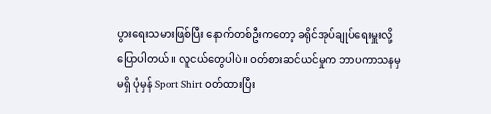ပွားရေးသမားဖြစ်ပြီး နောက်တစ်ဦးကတော့ ခရိုင်အုပ်ချုပ်ရေးမှူးလို့ ပြောပါတယ်။ လူငယ်တွေပါပဲ။ ဝတ်စားဆင်ယင်မှုက ဘာပကာသနမှမရှိ ပုံမှန် Sport Shirt ဝတ်ထားပြီး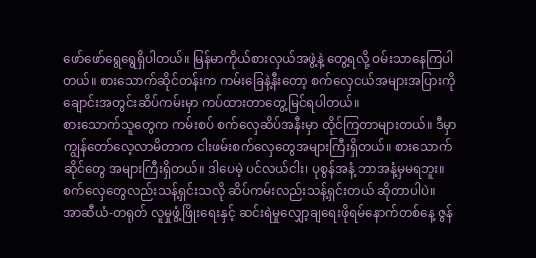ဖော်ဖော်ရွေရွေရှိပါတယ်။ မြန်မာကိုယ်စားလှယ်အဖွဲ့နဲ့ တွေ့ရလို့ ဝမ်းသာနေကြပါတယ်။ စားသောက်ဆိုင်တန်းက ကမ်းခြေနဲ့နီးတော့ စက်လှေငယ်အများအပြားကို ချောင်းအတွင်းဆိပ်ကမ်းမှာ ကပ်ထားတာတွေ့မြင်ရပါတယ်။
စားသောက်သူတွေက ကမ်းစပ် စက်လှေဆိပ်အနီးမှာ ထိုင်ကြတာများတယ်။ ဒီမှာ ကျွန်တော်လေ့လာမိတာက ငါးဖမ်းစက်လှေတွေအများကြီးရှိတယ်။ စားသောက်ဆိုင်တွေ အများကြီးရှိတယ်။ ဒါပေမဲ့ ပင်လယ်ငါး၊ ပုစွန်အနံ့ ဘာအနံ့မှမရဘူး။ စက်လှေတွေလည်းသန့်ရှင်းသလို ဆိပ်ကမ်းလည်းသန့်ရှင်းတယ် ဆိုတာပါပဲ။
အာဆီယံ-တရုတ် လူမှုဖွံ့ဖြိုးရေးနှင့် ဆင်းရဲမှုလျှော့ချရေးဖိုရမ်နောက်တစ်နေ့ ဇွန်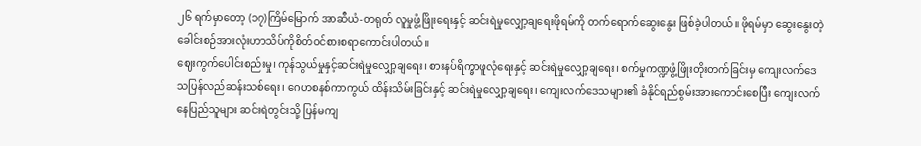၂၆ ရက်မှာတော့ (၁၇)ကြိမ်မြောက် အာဆီယံ-တရုတ် လူမှုဖွံ့ဖြိုးရေးနှင့် ဆင်းရဲမှုလျှော့ချရေးဖိုရမ်ကို တက်ရောက်ဆွေးနွေး ဖြစ်ခဲ့ပါတယ်။ ဖိုရမ်မှာ ဆွေးနွေးတဲ့ခေါင်းစဉ်အားလုံးဟာသိပ်ကိုစိတ်ဝင်စားစရာကောင်းပါတယ်။
ဈေးကွက်ပေါင်းစည်းမှု၊ ကုန်သွယ်မှုနှင့်ဆင်းရဲမှုလျှော့ချရေး၊ စားနပ်ရိက္ခာဖူလုံရေးနှင့် ဆင်းရဲမှုလျှော့ချရေး၊ စက်မှုကဏ္ဍဖွံ့ဖြိုးတိုးတက်ခြင်းမှ ကျေးလက်ဒေသပြန်လည်ဆန်းသစ်ရေး၊ ဂေဟစနစ်ကာကွယ် ထိန်းသိမ်းခြင်းနှင့် ဆင်းရဲမှုလျှော့ချရေး၊ ကျေးလက်ဒေသများ၏ ခံနိုင်ရည်စွမ်းအားကောင်းစေပြီး ကျေးလက်နေပြည်သူများ ဆင်းရဲတွင်းသို့ ပြန်မကျ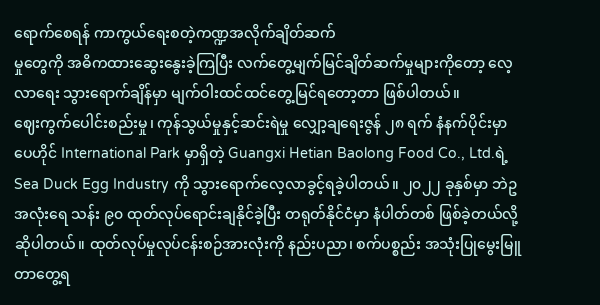ရောက်စေရန် ကာကွယ်ရေးစတဲ့ကဏ္ဍအလိုက်ချိတ်ဆက်
မှုတွေကို အဓိကထားဆွေးနွေးခဲ့ကြပြီး လက်တွေ့မျက်မြင်ချိတ်ဆက်မှုများကိုတော့ လေ့လာရေး သွားရောက်ချိန်မှာ မျက်ဝါးထင်ထင်တွေ့မြင်ရတော့တာ ဖြစ်ပါတယ်။
ဈေးကွက်ပေါင်းစည်းမှု၊ ကုန်သွယ်မှုနှင့်ဆင်းရဲမှု လျှော့ချရေးဇွန် ၂၈ ရက် နံနက်ပိုင်းမှာ ပေဟိုင် International Park မှာရှိတဲ့ Guangxi Hetian Baolong Food Co., Ltd.ရဲ့ Sea Duck Egg Industry ကို သွားရောက်လေ့လာခွင့်ရခဲ့ပါတယ်။ ၂၀၂၂ ခုနှစ်မှာ ဘဲဥအလုံးရေ သန်း ၉၀ ထုတ်လုပ်ရောင်းချနိုင်ခဲ့ပြီး တရုတ်နိုင်ငံမှာ နံပါတ်တစ် ဖြစ်ခဲ့တယ်လို့ဆိုပါတယ်။ ထုတ်လုပ်မှုလုပ်ငန်းစဉ်အားလုံးကို နည်းပညာ၊ စက်ပစ္စည်း အသုံးပြုမွေးမြူတာတွေ့ရ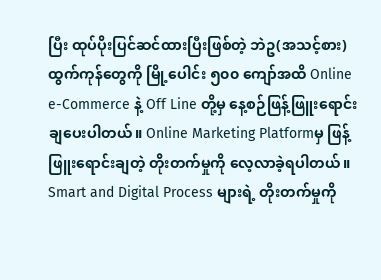ပြီး ထုပ်ပိုးပြင်ဆင်ထားပြီးဖြစ်တဲ့ ဘဲဥ(အသင့်စား)ထွက်ကုန်တွေကို မြို့ပေါင်း ၅၀၀ ကျော်အထိ Online e-Commerce နဲ့ Off Line တို့မှ နေ့စဉ်ဖြန့်ဖြူးရောင်းချပေးပါတယ်။ Online Marketing Platformမှ ဖြန့်ဖြူးရောင်းချတဲ့ တိုးတက်မှုကို လေ့လာခဲ့ရပါတယ်။ Smart and Digital Process များရဲ့ တိုးတက်မှုကို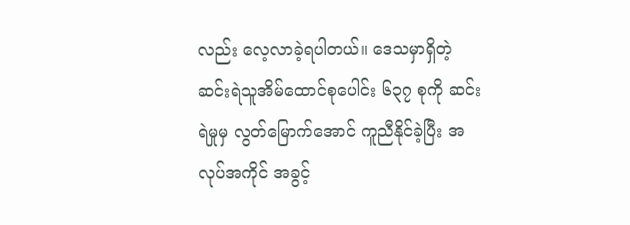လည်း လေ့လာခဲ့ရပါတယ်။ ဒေသမှာရှိတဲ့ ဆင်းရဲသူအိမ်ထောင်စုပေါင်း ၆၃၇ စုကို ဆင်းရဲမှုမှ လွတ်မြောက်အောင် ကူညီနိုင်ခဲ့ပြီး အလုပ်အကိုင် အခွင့်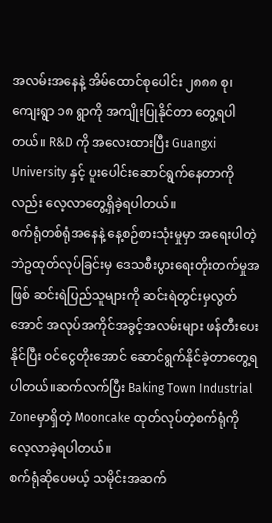အလမ်းအနေနဲ့ အိမ်ထောင်စုပေါင်း ၂၈၈၈ စု၊ ကျေးရွာ ၁၈ ရွာကို အကျိုးပြုနိုင်တာ တွေ့ရပါတယ်။ R&D ကို အလေးထားပြီး Guangxi University နှင့် ပူးပေါင်းဆောင်ရွက်နေတာကိုလည်း လေ့လာတွေ့ရှိခဲ့ရပါတယ်။
စက်ရုံတစ်ရုံအနေနဲ့ နေ့စဉ်စားသုံးမှုမှာ အရေးပါတဲ့ ဘဲဥထုတ်လုပ်ခြင်းမှ ဒေသစီးပွားရေးတိုးတက်မှုအဖြစ် ဆင်းရဲပြည်သူများကို ဆင်းရဲတွင်းမှလွတ်အောင် အလုပ်အကိုင်အခွင့်အလမ်းများ ဖန်တီးပေးနိုင်ပြီး ဝင်ငွေတိုးအောင် ဆောင်ရွက်နိုင်ခဲ့တာတွေ့ရပါတယ်။ဆက်လက်ပြီး Baking Town Industrial Zoneမှာရှိတဲ့ Mooncake ထုတ်လုပ်တဲ့စက်ရုံကို လေ့လာခဲ့ရပါတယ်။
စက်ရုံဆိုပေမယ့် သမိုင်းအဆက်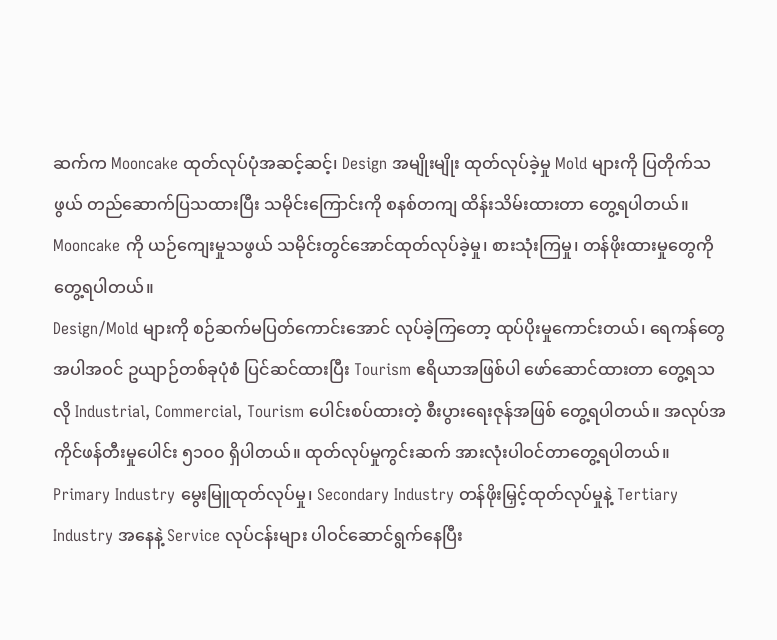ဆက်က Mooncake ထုတ်လုပ်ပုံအဆင့်ဆင့်၊ Design အမျိုးမျိုး ထုတ်လုပ်ခဲ့မှု Mold များကို ပြတိုက်သဖွယ် တည်ဆောက်ပြသထားပြီး သမိုင်းကြောင်းကို စနစ်တကျ ထိန်းသိမ်းထားတာ တွေ့ရပါတယ်။ Mooncake ကို ယဉ်ကျေးမှုသဖွယ် သမိုင်းတွင်အောင်ထုတ်လုပ်ခဲ့မှု၊ စားသုံးကြမှု၊ တန်ဖိုးထားမှုတွေကို တွေ့ရပါတယ်။
Design/Mold များကို စဉ်ဆက်မပြတ်ကောင်းအောင် လုပ်ခဲ့ကြတော့ ထုပ်ပိုးမှုကောင်းတယ်၊ ရေကန်တွေ အပါအဝင် ဥယျာဉ်တစ်ခုပုံစံ ပြင်ဆင်ထားပြီး Tourism ဧရိယာအဖြစ်ပါ ဖော်ဆောင်ထားတာ တွေ့ရသလို Industrial, Commercial, Tourism ပေါင်းစပ်ထားတဲ့ စီးပွားရေးဇုန်အဖြစ် တွေ့ရပါတယ်။ အလုပ်အကိုင်ဖန်တီးမှုပေါင်း ၅၁၀၀ ရှိပါတယ်။ ထုတ်လုပ်မှုကွင်းဆက် အားလုံးပါဝင်တာတွေ့ရပါတယ်။
Primary Industry မွေးမြူထုတ်လုပ်မှု၊ Secondary Industry တန်ဖိုးမြှင့်ထုတ်လုပ်မှုနဲ့ Tertiary Industry အနေနဲ့ Service လုပ်ငန်းများ ပါဝင်ဆောင်ရွက်နေပြီး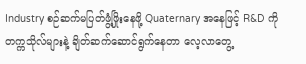Industry စဉ်ဆက်မပြတ်ဖွံ့ဖြိုးနေဖို့ Quaternary အနေဖြင့် R&D ကို တက္ကသိုလ်များနဲ့ ချိတ်ဆက်ဆောင်ရွက်နေတာ လေ့လာတွေ့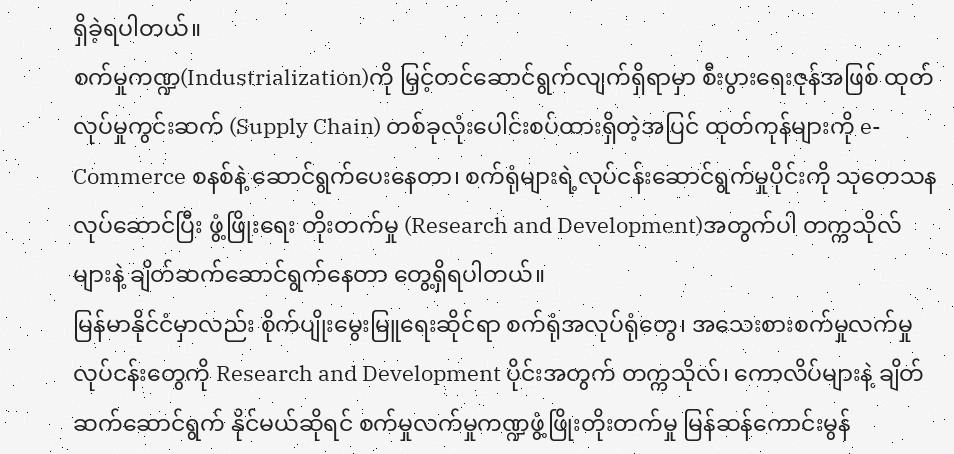ရှိခဲ့ရပါတယ်။
စက်မှုကဏ္ဍ(Industrialization)ကို မြှင့်တင်ဆောင်ရွက်လျက်ရှိရာမှာ စီးပွားရေးဇုန်အဖြစ် ထုတ်လုပ်မှုကွင်းဆက် (Supply Chain) တစ်ခုလုံးပေါင်းစပ်ထားရှိတဲ့အပြင် ထုတ်ကုန်များကို e-Commerce စနစ်နဲ့ ဆောင်ရွက်ပေးနေတာ၊ စက်ရုံများရဲ့လုပ်ငန်းဆောင်ရွက်မှုပိုင်းကို သုတေသနလုပ်ဆောင်ပြီး ဖွံ့ဖြိုးရေး တိုးတက်မှု (Research and Development)အတွက်ပါ တက္ကသိုလ်များနဲ့ ချိတ်ဆက်ဆောင်ရွက်နေတာ တွေ့ရှိရပါတယ်။
မြန်မာနိုင်ငံမှာလည်း စိုက်ပျိုးမွေးမြူရေးဆိုင်ရာ စက်ရုံအလုပ်ရုံတွေ၊ အသေးစားစက်မှုလက်မှုလုပ်ငန်းတွေကို Research and Development ပိုင်းအတွက် တက္ကသိုလ်၊ ကောလိပ်များနဲ့ ချိတ်ဆက်ဆောင်ရွက် နိုင်မယ်ဆိုရင် စက်မှုလက်မှုကဏ္ဍဖွံ့ဖြိုးတိုးတက်မှု မြန်ဆန်ကောင်းမွန်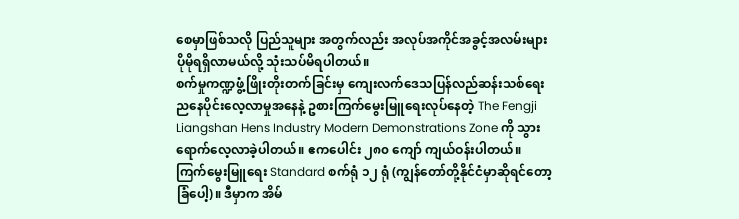စေမှာဖြစ်သလို ပြည်သူများ အတွက်လည်း အလုပ်အကိုင်အခွင့်အလမ်းများ ပိုမိုရရှိလာမယ်လို့ သုံးသပ်မိရပါတယ်။
စက်မှုကဏ္ဍဖွံ့ဖြိုးတိုးတက်ခြင်းမှ ကျေးလက်ဒေသပြန်လည်ဆန်းသစ်ရေး
ညနေပိုင်းလေ့လာမှုအနေနဲ့ ဥစားကြက်မွေးမြူရေးလုပ်နေတဲ့ The Fengji Liangshan Hens Industry Modern Demonstrations Zone ကို သွားရောက်လေ့လာခဲ့ပါတယ်။ ဧကပေါင်း ၂၈၀ ကျော် ကျယ်ဝန်းပါတယ်။ ကြက်မွေးမြူရေး Standard စက်ရုံ ၁၂ ရုံ (ကျွန်တော်တို့နိုင်ငံမှာဆိုရင်တော့ ခြံပေါ့)။ ဒီမှာက အိမ်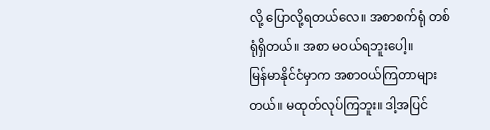လို့ ပြောလို့ရတယ်လေ။ အစာစက်ရုံ တစ်ရုံရှိတယ်။ အစာ မဝယ်ရဘူးပေါ့။
မြန်မာနိုင်ငံမှာက အစာဝယ်ကြတာများတယ်။ မထုတ်လုပ်ကြဘူး။ ဒါ့အပြင်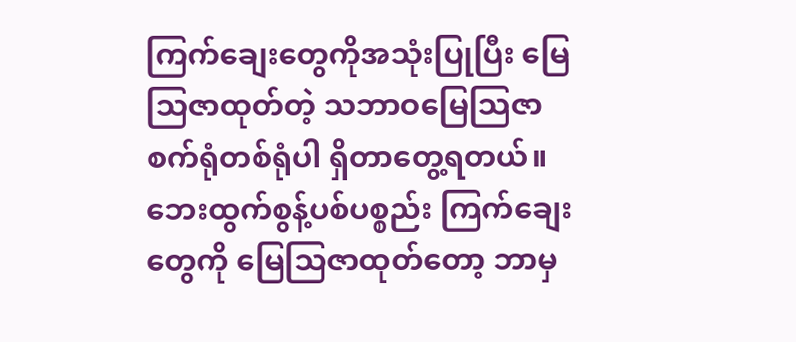ကြက်ချေးတွေကိုအသုံးပြုပြီး မြေသြဇာထုတ်တဲ့ သဘာဝမြေသြဇာစက်ရုံတစ်ရုံပါ ရှိတာတွေ့ရတယ်။ ဘေးထွက်စွန့်ပစ်ပစ္စည်း ကြက်ချေးတွေကို မြေသြဇာထုတ်တော့ ဘာမှ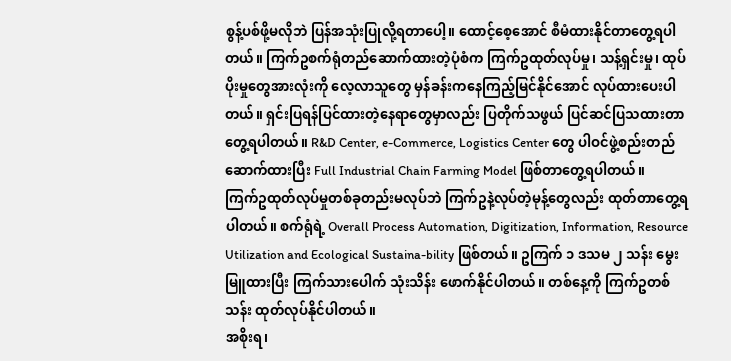စွန့်ပစ်ဖို့မလိုဘဲ ပြန်အသုံးပြုလို့ရတာပေါ့။ ထောင့်စေ့အောင် စီမံထားနိုင်တာတွေ့ရပါတယ်။ ကြက်ဥစက်ရုံတည်ဆောက်ထားတဲ့ပုံစံက ကြက်ဥထုတ်လုပ်မှု၊ သန့်ရှင်းမှု၊ ထုပ်ပိုးမှုတွေအားလုံးကို လေ့လာသူတွေ မှန်ခန်းကနေကြည့်မြင်နိုင်အောင် လုပ်ထားပေးပါတယ်။ ရှင်းပြရန်ပြင်ထားတဲ့နေရာတွေမှာလည်း ပြတိုက်သဖွယ် ပြင်ဆင်ပြသထားတာတွေ့ရပါတယ်။ R&D Center, e-Commerce, Logistics Center တွေ ပါဝင်ဖွဲ့စည်းတည်ဆောက်ထားပြီး Full Industrial Chain Farming Model ဖြစ်တာတွေ့ရပါတယ်။
ကြက်ဥထုတ်လုပ်မှုတစ်ခုတည်းမလုပ်ဘဲ ကြက်ဥနဲ့လုပ်တဲ့မုန့်တွေလည်း ထုတ်တာတွေ့ရပါတယ်။ စက်ရုံရဲ့ Overall Process Automation, Digitization, Information, Resource Utilization and Ecological Sustaina-bility ဖြစ်တယ်။ ဥကြက် ၁ ဒသမ ၂ သန်း မွေးမြူထားပြီး ကြက်သားပေါက် သုံးသိန်း ဖောက်နိုင်ပါတယ်။ တစ်နေ့ကို ကြက်ဥတစ်သန်း ထုတ်လုပ်နိုင်ပါတယ်။
အစိုးရ၊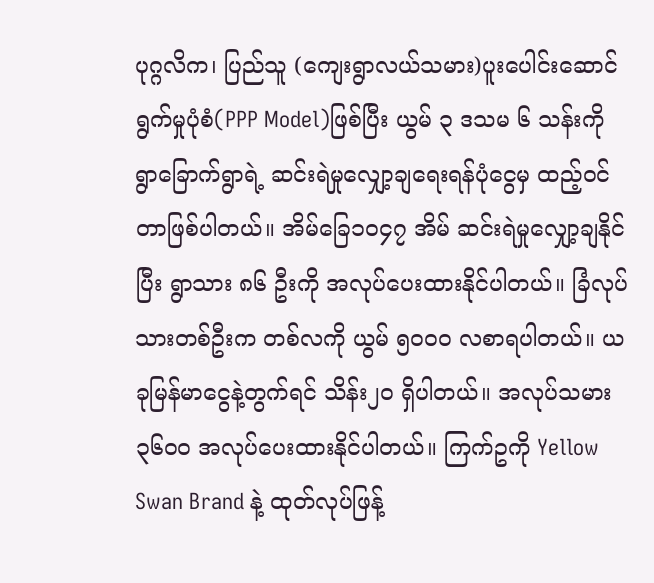ပုဂ္ဂလိက၊ ပြည်သူ (ကျေးရွာလယ်သမား)ပူးပေါင်းဆောင်ရွက်မှုပုံစံ(PPP Model)ဖြစ်ပြီး ယွမ် ၃ ဒသမ ၆ သန်းကို ရွာခြောက်ရွာရဲ့ ဆင်းရဲမှုလျှော့ချရေးရန်ပုံငွေမှ ထည့်ဝင်တာဖြစ်ပါတယ်။ အိမ်ခြေ၁၀၄၇ အိမ် ဆင်းရဲမှုလျှော့ချနိုင်ပြီး ရွာသား ၈၆ ဦးကို အလုပ်ပေးထားနိုင်ပါတယ်။ ခြံလုပ်သားတစ်ဦးက တစ်လကို ယွမ် ၅၀၀၀ လစာရပါတယ်။ ယခုမြန်မာငွေနဲ့တွက်ရင် သိန်း၂၀ ရှိပါတယ်။ အလုပ်သမား ၃၆၀၀ အလုပ်ပေးထားနိုင်ပါတယ်။ ကြက်ဥကို Yellow Swan Brand နဲ့ ထုတ်လုပ်ဖြန့်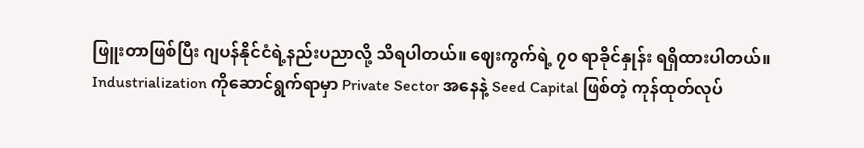ဖြူးတာဖြစ်ပြီး ဂျပန်နိုင်ငံရဲ့နည်းပညာလို့ သိရပါတယ်။ ဈေးကွက်ရဲ့ ၇၀ ရာခိုင်နှုန်း ရရှိထားပါတယ်။
Industrialization ကိုဆောင်ရွက်ရာမှာ Private Sector အနေနဲ့ Seed Capital ဖြစ်တဲ့ ကုန်ထုတ်လုပ်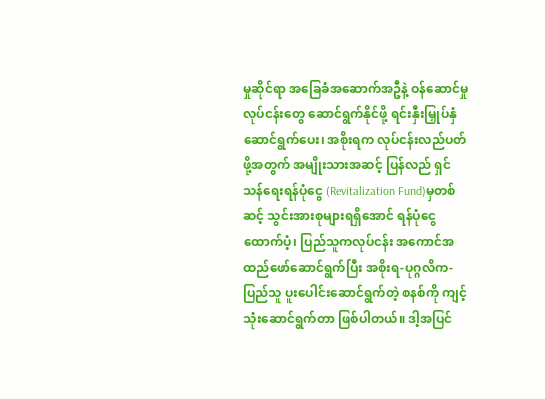မှုဆိုင်ရာ အခြေခံအဆောက်အဦနဲ့ ဝန်ဆောင်မှုလုပ်ငန်းတွေ ဆောင်ရွက်နိုင်ဖို့ ရင်းနှီးမြှုပ်နှံဆောင်ရွက်ပေး၊ အစိုးရက လုပ်ငန်းလည်ပတ်ဖို့အတွက် အမျိုးသားအဆင့် ပြန်လည် ရှင်သန်ရေးရန်ပုံငွေ (Revitalization Fund)မှတစ်ဆင့် သွင်းအားစုများရရှိအောင် ရန်ပုံငွေထောက်ပံ့၊ ပြည်သူကလုပ်ငန်း အကောင်အထည်ဖော်ဆောင်ရွက်ပြီး အစိုးရ-ပုဂ္ဂလိက-ပြည်သူ ပူးပေါင်းဆောင်ရွက်တဲ့ စနစ်ကို ကျင့်သုံးဆောင်ရွက်တာ ဖြစ်ပါတယ်။ ဒါ့အပြင်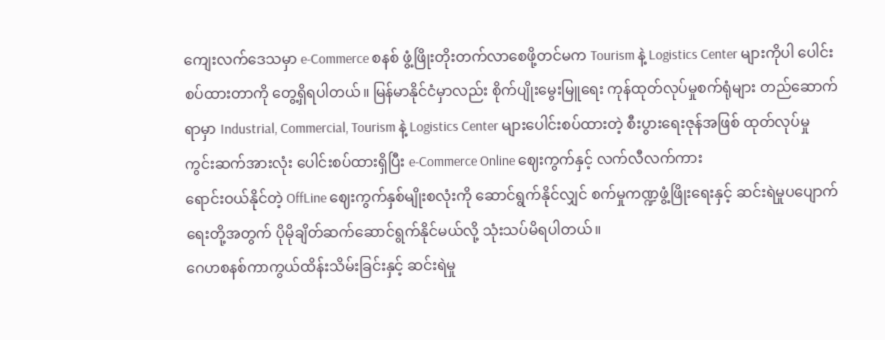ကျေးလက်ဒေသမှာ e-Commerce စနစ် ဖွံ့ဖြိုးတိုးတက်လာစေဖို့တင်မက Tourism နဲ့ Logistics Center များကိုပါ ပေါင်းစပ်ထားတာကို တွေ့ရှိရပါတယ်။ မြန်မာနိုင်ငံမှာလည်း စိုက်ပျိုးမွေးမြူရေး ကုန်ထုတ်လုပ်မှုစက်ရုံများ တည်ဆောက်ရာမှာ Industrial, Commercial, Tourism နဲ့ Logistics Center များပေါင်းစပ်ထားတဲ့ စီးပွားရေးဇုန်အဖြစ် ထုတ်လုပ်မှုကွင်းဆက်အားလုံး ပေါင်းစပ်ထားရှိပြီး e-Commerce Online ဈေးကွက်နှင့် လက်လီလက်ကား
ရောင်းဝယ်နိုင်တဲ့ OffLine ဈေးကွက်နှစ်မျိုးစလုံးကို ဆောင်ရွက်နိုင်လျှင် စက်မှုကဏ္ဍဖွံ့ဖြိုးရေးနှင့် ဆင်းရဲမှုပပျောက်ရေးတို့အတွက် ပိုမိုချိတ်ဆက်ဆောင်ရွက်နိုင်မယ်လို့ သုံးသပ်မိရပါတယ်။
ဂေဟစနစ်ကာကွယ်ထိန်းသိမ်းခြင်းနှင့် ဆင်းရဲမှု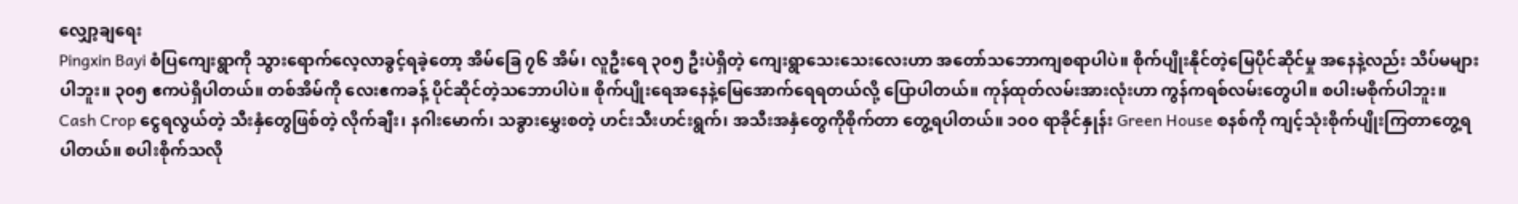လျှော့ချရေး
Pingxin Bayi စံပြကျေးရွာကို သွားရောက်လေ့လာခွင့်ရခဲ့တော့ အိမ်ခြေ ၇၆ အိမ်၊ လူဦးရေ ၃၀၅ ဦးပဲရှိတဲ့ ကျေးရွာသေးသေးလေးဟာ အတော်သဘောကျစရာပါပဲ။ စိုက်ပျိုးနိုင်တဲ့မြေပိုင်ဆိုင်မှု အနေနဲ့လည်း သိပ်မများပါဘူး။ ၃၀၅ ဧကပဲရှိပါတယ်။ တစ်အိမ်ကို လေးဧကခန့် ပိုင်ဆိုင်တဲ့သဘောပါပဲ။ စိုက်ပျိုးရေအနေနဲ့မြေအောက်ရေရတယ်လို့ ပြောပါတယ်။ ကုန်ထုတ်လမ်းအားလုံးဟာ ကွန်ကရစ်လမ်းတွေပါ။ စပါးမစိုက်ပါဘူး။ Cash Crop ငွေရလွယ်တဲ့ သီးနှံတွေဖြစ်တဲ့ လိုက်ချီး၊ နဂါးမောက်၊ သခွားမွှေးစတဲ့ ဟင်းသီးဟင်းရွက်၊ အသီးအနှံတွေကိုစိုက်တာ တွေ့ရပါတယ်။ ၁၀၀ ရာခိုင်နှုန်း Green House စနစ်ကို ကျင့်သုံးစိုက်ပျိုးကြတာတွေ့ရပါတယ်။ စပါးစိုက်သလို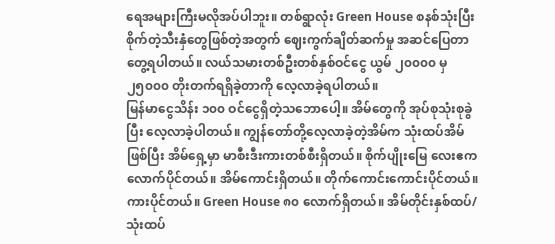ရေအများကြီးမလိုအပ်ပါဘူး။ တစ်ရွာလုံး Green House စနစ်သုံးပြီး စိုက်တဲ့သီးနှံတွေဖြစ်တဲ့အတွက် ဈေးကွက်ချိတ်ဆက်မှု အဆင်ပြေတာတွေ့ရပါတယ်။ လယ်သမားတစ်ဦးတစ်နှစ်ဝင်ငွေ ယွမ် ၂၀၀၀၀ မှ ၂၅၀၀၀ တိုးတက်ရရှိခဲ့တာကို လေ့လာခဲ့ရပါတယ်။
မြန်မာငွေသိန်း ၁၀၀ ဝင်ငွေရှိတဲ့သဘောပေါ့။ အိမ်တွေကို အုပ်စုသုံးစုခွဲပြီး လေ့လာခဲ့ပါတယ်။ ကျွန်တော်တို့လေ့လာခဲ့တဲ့အိမ်က သုံးထပ်အိမ်ဖြစ်ပြီး အိမ်ရှေ့မှာ မာစီးဒီးကားတစ်စီးရှိတယ်။ စိုက်ပျိုးမြေ လေးဧကလောက်ပိုင်တယ်။ အိမ်ကောင်းရှိတယ်။ တိုက်ကောင်းကောင်းပိုင်တယ်။ ကားပိုင်တယ်။ Green House ၈၀ လောက်ရှိတယ်။ အိမ်တိုင်းနှစ်ထပ်/သုံးထပ်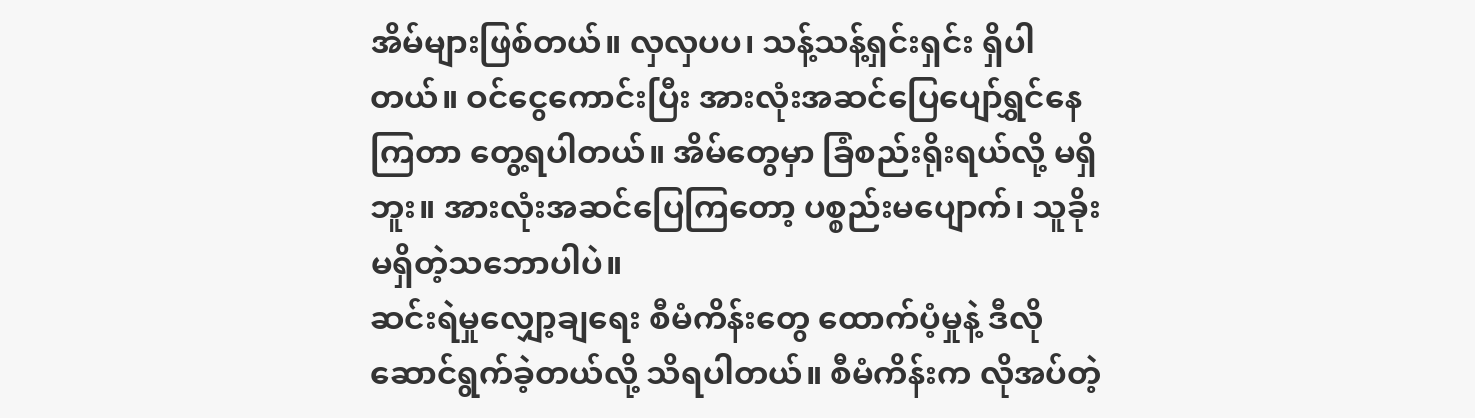အိမ်များဖြစ်တယ်။ လှလှပပ၊ သန့်သန့်ရှင်းရှင်း ရှိပါတယ်။ ဝင်ငွေကောင်းပြီး အားလုံးအဆင်ပြေပျော်ရွှင်နေကြတာ တွေ့ရပါတယ်။ အိမ်တွေမှာ ခြံစည်းရိုးရယ်လို့ မရှိဘူး။ အားလုံးအဆင်ပြေကြတော့ ပစ္စည်းမပျောက်၊ သူခိုးမရှိတဲ့သဘောပါပဲ။
ဆင်းရဲမှုလျှော့ချရေး စီမံကိန်းတွေ ထောက်ပံ့မှုနဲ့ ဒီလိုဆောင်ရွက်ခဲ့တယ်လို့ သိရပါတယ်။ စီမံကိန်းက လိုအပ်တဲ့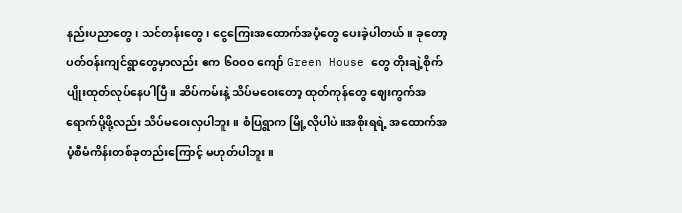နည်းပညာတွေ၊ သင်တန်းတွေ၊ ငွေကြေးအထောက်အပံ့တွေ ပေးခဲ့ပါတယ်။ ခုတော့ ပတ်ဝန်းကျင်ရွာတွေမှာလည်း ဧက ၆၀၀၀ ကျော် Green House တွေ တိုးချဲ့စိုက်ပျိုးထုတ်လုပ်နေပါပြီ။ ဆိပ်ကမ်းနဲ့ သိပ်မဝေးတော့ ထုတ်ကုန်တွေ ဈေးကွက်အရောက်ပို့ဖို့လည်း သိပ်မဝေးလှပါဘူး။ စံပြရွာက မြို့လိုပါပဲ။အစိုးရရဲ့ အထောက်အပံ့စီမံကိန်းတစ်ခုတည်းကြောင့် မဟုတ်ပါဘူး။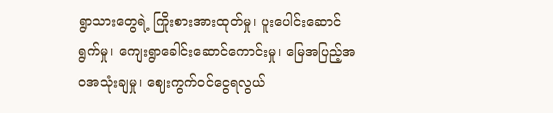ရွာသားတွေရဲ့ ကြိုးစားအားထုတ်မှု၊ ပူးပေါင်းဆောင်ရွက်မှု၊ ကျေးရွာခေါင်းဆောင်ကောင်းမှု၊ မြေအပြည့်အဝအသုံးချမှု၊ ဈေးကွက်ဝင်ငွေရလွယ်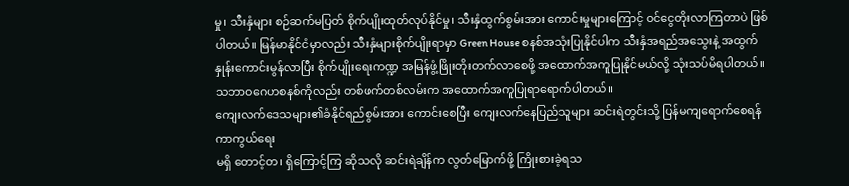မှု၊ သီးနှံများ စဉ်ဆက်မပြတ် စိုက်ပျိုးထုတ်လုပ်နိုင်မှု၊ သီးနှံထွက်စွမ်းအား ကောင်းမှုများကြောင့် ဝင်ငွေတိုးလာကြတာပဲ ဖြစ်ပါတယ်။ မြန်မာနိုင်ငံမှာလည်း သီးနှံများစိုက်ပျိုးရာမှာ Green House စနစ်အသုံးပြုနိုင်ပါက သီးနှံအရည်အသွေးနဲ့ အထွက်နှုန်းကောင်းမွန်လာပြီး စိုက်ပျိုးရေးကဏ္ဍ အမြန်ဖွံ့ဖြိုးတိုးတက်လာစေဖို့ အထောက်အကူပြုနိုင်မယ်လို့ သုံးသပ်မိရပါတယ်။ သဘာဝဂေဟစနစ်ကိုလည်း တစ်ဖက်တစ်လမ်းက အထောက်အကူပြုရာရောက်ပါတယ်။
ကျေးလက်ဒေသများ၏ခံနိုင်ရည်စွမ်းအား ကောင်းစေပြီး ကျေးလက်နေပြည်သူများ ဆင်းရဲတွင်းသို့ ပြန်မကျရောက်စေရန် ကာကွယ်ရေး
မရှိ တောင့်တ၊ ရှိကြောင့်ကြ ဆိုသလို ဆင်းရဲချိန်က လွတ်မြောက်ဖို့ ကြိုးစားခဲ့ရသ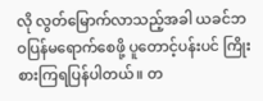လို လွတ်မြောက်လာသည့်အခါ ယခင်ဘဝပြန်မရောက်စေဖို့ ပူတောင့်ပန်းပင် ကြိုးစားကြရပြန်ပါတယ်။ တ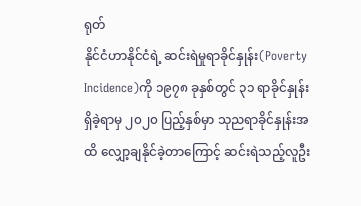ရုတ်
နိုင်ငံဟာနိုင်ငံရဲ့ ဆင်းရဲမှုရာခိုင်နှုန်း(Poverty Incidence)ကို ၁၉၇၈ ခုနှစ်တွင် ၃၁ ရာခိုင်နှုန်း ရှိခဲ့ရာမှ ၂၀၂၀ ပြည့်နှစ်မှာ သုညရာခိုင်နှုန်းအထိ လျှော့ချနိုင်ခဲ့တာကြောင့် ဆင်းရဲသည့်လူဦး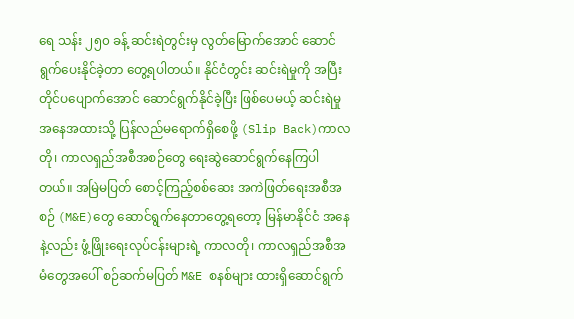ရေ သန်း ၂၅၀ ခန့် ဆင်းရဲတွင်းမှ လွတ်မြောက်အောင် ဆောင်ရွက်ပေးနိုင်ခဲ့တာ တွေ့ရပါတယ်။ နိုင်ငံတွင်း ဆင်းရဲမှုကို အပြီးတိုင်ပပျောက်အောင် ဆောင်ရွက်နိုင်ခဲ့ပြီး ဖြစ်ပေမယ့် ဆင်းရဲမှု အနေအထားသို့ ပြန်လည်မရောက်ရှိစေဖို့ (Slip Back)ကာလတို၊ ကာလရှည်အစီအစဉ်တွေ ရေးဆွဲဆောင်ရွက်နေကြပါတယ်။ အမြဲမပြတ် စောင့်ကြည့်စစ်ဆေး အကဲဖြတ်ရေးအစီအစဉ် (M&E)တွေ ဆောင်ရွက်နေတာတွေ့ရတော့ မြန်မာနိုင်ငံ အနေနဲ့လည်း ဖွံ့ဖြိုးရေးလုပ်ငန်းများရဲ့ ကာလတို၊ ကာလရှည်အစီအမံတွေအပေါ် စဉ်ဆက်မပြတ် M&E စနစ်များ ထားရှိဆောင်ရွက်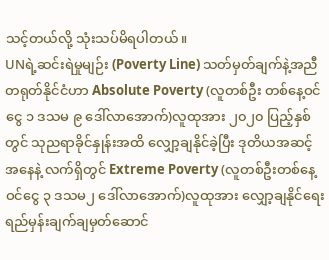သင့်တယ်လို့ သုံးသပ်မိရပါတယ်။
UNရဲ့ဆင်းရဲမှုမျဉ်း (Poverty Line) သတ်မှတ်ချက်နဲ့အညီ တရုတ်နိုင်ငံဟာ Absolute Poverty (လူတစ်ဦး တစ်နေ့ဝင်ငွေ ၁ ဒသမ ၉ ဒေါ်လာအောက်)လူထုအား ၂၀၂၀ ပြည့်နှစ်တွင် သုညရာခိုင်နှုန်းအထိ လျှော့ချနိုင်ခဲ့ပြီး ဒုတိယအဆင့်အနေနဲ့ လက်ရှိတွင် Extreme Poverty (လူတစ်ဦးတစ်နေ့ ဝင်ငွေ ၃ ဒသမ၂ ဒေါ်လာအောက်)လူထုအား လျှော့ချနိုင်ရေး ရည်မှန်းချက်ချမှတ်ဆောင်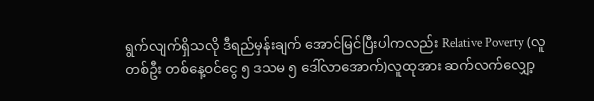ရွက်လျက်ရှိသလို ဒီရည်မှန်းချက် အောင်မြင်ပြီးပါကလည်း Relative Poverty (လူတစ်ဦး တစ်နေ့ဝင်ငွေ ၅ ဒသမ ၅ ဒေါ်လာအောက်)လူထုအား ဆက်လက်လျှော့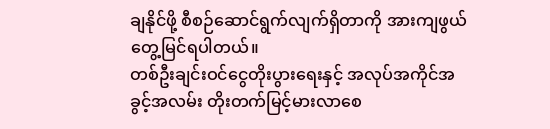ချနိုင်ဖို့ စီစဉ်ဆောင်ရွက်လျက်ရှိတာကို အားကျဖွယ် တွေ့မြင်ရပါတယ်။
တစ်ဦးချင်းဝင်ငွေတိုးပွားရေးနှင့် အလုပ်အကိုင်အခွင့်အလမ်း တိုးတက်မြင့်မားလာစေ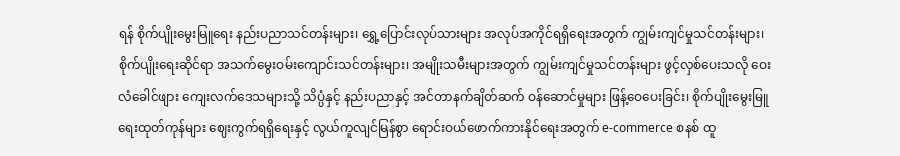ရန် စိုက်ပျိုးမွေးမြူရေး နည်းပညာသင်တန်းများ၊ ရွှေ့ပြောင်းလုပ်သားများ အလုပ်အကိုင်ရရှိရေးအတွက် ကျွမ်းကျင်မှုသင်တန်းများ၊ စိုက်ပျိုးရေးဆိုင်ရာ အသက်မွေးဝမ်းကျောင်းသင်တန်းများ၊ အမျိုးသမီးများအတွက် ကျွမ်းကျင်မှုသင်တန်းများ ဖွင့်လှစ်ပေးသလို ဝေးလံခေါင်ဖျား ကျေးလက်ဒေသများသို့ သိပ္ပံနှင့် နည်းပညာနှင့် အင်တာနက်ချိတ်ဆက် ဝန်ဆောင်မှုများ ဖြန့်ဝေပေးခြင်း၊ စိုက်ပျိုးမွေးမြူရေးထုတ်ကုန်များ ဈေးကွက်ရရှိရေးနှင့် လွယ်ကူလျင်မြန်စွာ ရောင်းဝယ်ဖောက်ကားနိုင်ရေးအတွက် e-commerce စနစ် ထူ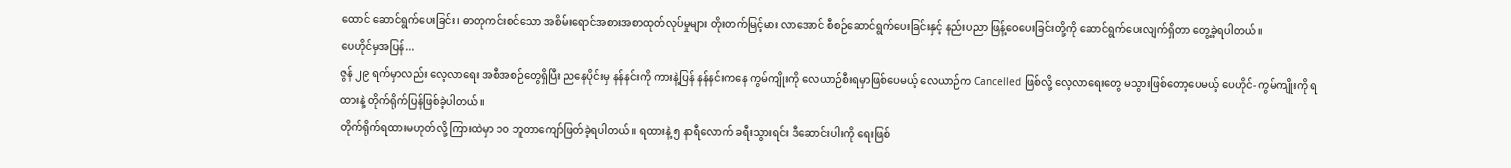ထောင် ဆောင်ရွက်ပေးခြင်း၊ ဓာတုကင်းစင်သော အစိမ်းရောင်အစားအစာထုတ်လုပ်မှုများ တိုးတက်မြင့်မား လာအောင် စီစဉ်ဆောင်ရွက်ပေးခြင်းနှင့် နည်းပညာ ဖြန့်ဝေပေးခြင်းတို့ကို ဆောင်ရွက်ပေးလျက်ရှိတာ တွေ့ခဲ့ရပါတယ်။
ပေဟိုင်မှအပြန်...
ဇွန် ၂၉ ရက်မှာလည်း လေ့လာရေး အစီအစဉ်တွေရှိပြီး ညနေပိုင်းမှ နန်နင်းကို ကားနဲ့ပြန် နန်နင်းကနေ ကွမ်ကျိုးကို လေယာဉ်စီးရမှာဖြစ်ပေမယ့် လေယာဉ်က Cancelled ဖြစ်လို့ လေ့လာရေးတွေ မသွားဖြစ်တော့ပေမယ့် ပေဟိုင်- ကွမ်ကျိုးကို ရထားနဲ့ တိုက်ရိုက်ပြန်ဖြစ်ခဲ့ပါတယ်။
တိုက်ရိုက်ရထားမဟုတ်လို့ ကြားထဲမှာ ၁၀ ဘူတာကျော်ဖြတ်ခဲ့ရပါတယ်။ ရထားနဲ့ ၅ နာရီလောက် ခရီးသွားရင်း ဒီဆောင်းပါးကို ရေးဖြစ်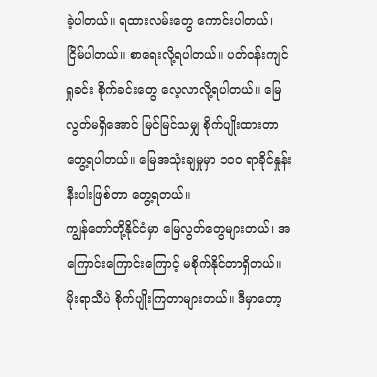ခဲ့ပါတယ်။ ရထားလမ်းတွေ ကောင်းပါတယ်၊ ငြိမ်ပါတယ်။ စာရေးလို့ရပါတယ်။ ပတ်ဝန်းကျင်ရှုခင်း စိုက်ခင်းတွေ လေ့လာလို့ရပါတယ်။ မြေလွတ်မရှိအောင် မြင်မြင်သမျှ စိုက်ပျိုးထားတာတွေ့ရပါတယ်။ မြေအသုံးချမှုမှာ ၁၀၀ ရာခိုင်နှုန်းနီးပါးဖြစ်တာ တွေ့ရတယ်။
ကျွန်တော်တို့နိုင်ငံမှာ မြေလွတ်တွေများတယ်၊ အကြောင်းကြောင်းကြောင့် မစိုက်နိုင်တာရှိတယ်။ မိုးရာသီပဲ စိုက်ပျိုးကြတာများတယ်။ ဒီမှာတော့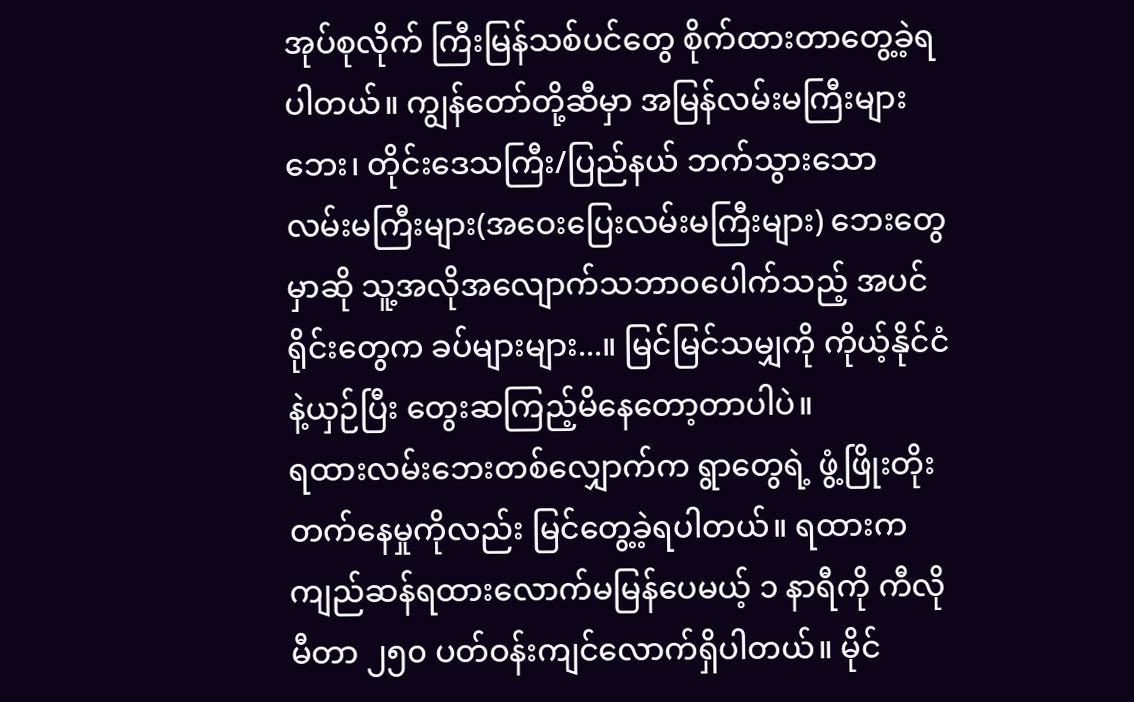အုပ်စုလိုက် ကြီးမြန်သစ်ပင်တွေ စိုက်ထားတာတွေ့ခဲ့ရပါတယ်။ ကျွန်တော်တို့ဆီမှာ အမြန်လမ်းမကြီးများဘေး၊ တိုင်းဒေသကြီး/ပြည်နယ် ဘက်သွားသော လမ်းမကြီးများ(အဝေးပြေးလမ်းမကြီးများ) ဘေးတွေမှာဆို သူ့အလိုအလျောက်သဘာဝပေါက်သည့် အပင်ရိုင်းတွေက ခပ်များများ...။ မြင်မြင်သမျှကို ကိုယ့်နိုင်ငံနဲ့ယှဉ်ပြီး တွေးဆကြည့်မိနေတော့တာပါပဲ။
ရထားလမ်းဘေးတစ်လျှောက်က ရွာတွေရဲ့ ဖွံ့ဖြိုးတိုးတက်နေမှုကိုလည်း မြင်တွေ့ခဲ့ရပါတယ်။ ရထားကကျည်ဆန်ရထားလောက်မမြန်ပေမယ့် ၁ နာရီကို ကီလိုမီတာ ၂၅၀ ပတ်ဝန်းကျင်လောက်ရှိပါတယ်။ မိုင်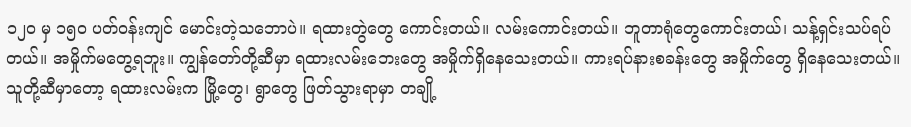၁၂၀ မှ ၁၅၀ ပတ်ဝန်းကျင် မောင်းတဲ့သဘောပဲ။ ရထားတွဲတွေ ကောင်းတယ်။ လမ်းကောင်းတယ်။ ဘူတာရုံတွေကောင်းတယ်၊ သန့်ရှင်းသပ်ရပ်တယ်။ အမှိုက်မတွေ့ရဘူး။ ကျွန်တော်တို့ဆီမှာ ရထားလမ်းဘေးတွေ အမှိုက်ရှိနေသေးတယ်။ ကားရပ်နားစခန်းတွေ အမှိုက်တွေ ရှိနေသေးတယ်။
သူတို့ဆီမှာတော့ ရထားလမ်းက မြို့တွေ၊ ရွာတွေ ဖြတ်သွားရာမှာ တချို့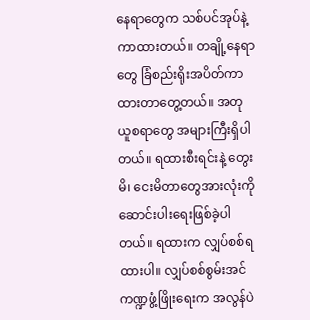နေရာတွေက သစ်ပင်အုပ်နဲ့ ကာထားတယ်။ တချို့နေရာတွေ ခြံစည်းရိုးအပိတ်ကာထားတာတွေ့တယ်။ အတုယူစရာတွေ အများကြီးရှိပါတယ်။ ရထားစီးရင်းနဲ့ တွေးမိ၊ ငေးမိတာတွေအားလုံးကို ဆောင်းပါးရေးဖြစ်ခဲ့ပါတယ်။ ရထားက လျှပ်စစ်ရထားပါ။ လျှပ်စစ်စွမ်းအင်ကဏ္ဍဖွံ့ဖြိုးရေးက အလွန်ပဲ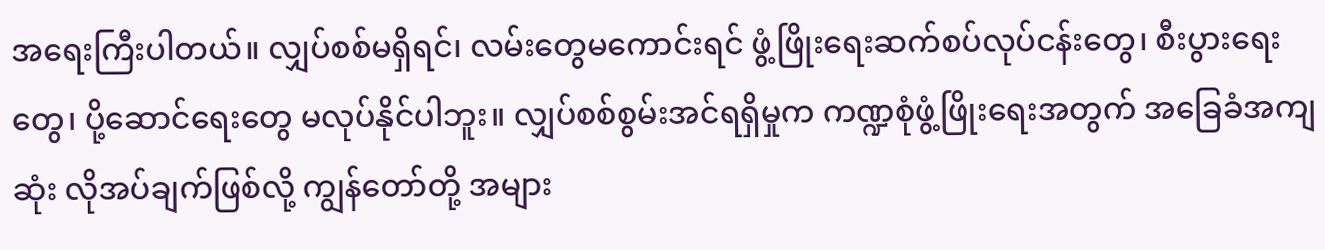အရေးကြီးပါတယ်။ လျှပ်စစ်မရှိရင်၊ လမ်းတွေမကောင်းရင် ဖွံ့ဖြိုးရေးဆက်စပ်လုပ်ငန်းတွေ၊ စီးပွားရေးတွေ၊ ပို့ဆောင်ရေးတွေ မလုပ်နိုင်ပါဘူး။ လျှပ်စစ်စွမ်းအင်ရရှိမှုက ကဏ္ဍစုံဖွံ့ဖြိုးရေးအတွက် အခြေခံအကျဆုံး လိုအပ်ချက်ဖြစ်လို့ ကျွန်တော်တို့ အများ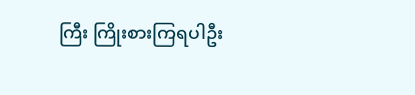ကြီး ကြိုးစားကြရပါဦး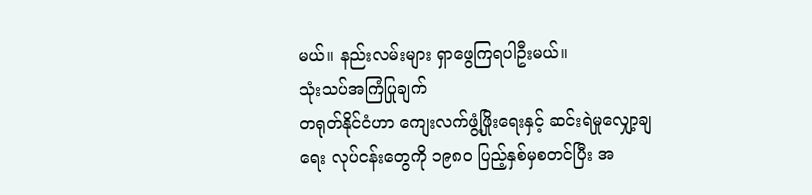မယ်။ နည်းလမ်းများ ရှာဖွေကြရပါဦးမယ်။
သုံးသပ်အကြံပြုချက်
တရုတ်နိုင်ငံဟာ ကျေးလက်ဖွံ့ဖြိုးရေးနှင့် ဆင်းရဲမှုလျှော့ချရေး လုပ်ငန်းတွေကို ၁၉၈၀ ပြည့်နှစ်မှစတင်ပြီး အ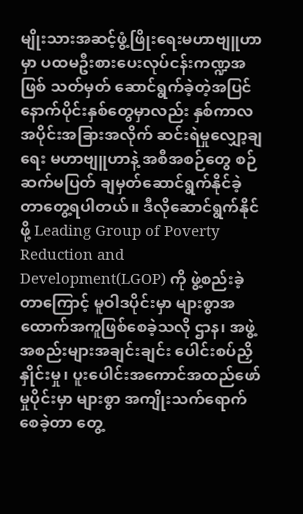မျိုးသားအဆင့်ဖွံ့ဖြိုးရေးမဟာဗျူဟာမှာ ပထမဦးစားပေးလုပ်ငန်းကဏ္ဍအဖြစ် သတ်မှတ် ဆောင်ရွက်ခဲ့တဲ့အပြင် နောက်ပိုင်းနှစ်တွေမှာလည်း နှစ်ကာလအပိုင်းအခြားအလိုက် ဆင်းရဲမှုလျှော့ချရေး မဟာဗျူဟာနဲ့ အစီအစဉ်တွေ စဉ်ဆက်မပြတ် ချမှတ်ဆောင်ရွက်နိုင်ခဲ့တာတွေ့ရပါတယ်။ ဒီလိုဆောင်ရွက်နိုင်ဖို့ Leading Group of Poverty Reduction and Development(LGOP) ကို ဖွဲ့စည်းခဲ့တာကြောင့် မူဝါဒပိုင်းမှာ များစွာအထောက်အကူဖြစ်စေခဲ့သလို ဌာန၊ အဖွဲ့အစည်းများအချင်းချင်း ပေါင်းစပ်ညှိနှိုင်းမှု၊ ပူးပေါင်းအကောင်အထည်ဖော်မှုပိုင်းမှာ များစွာ အကျိုးသက်ရောက်စေခဲ့တာ တွေ့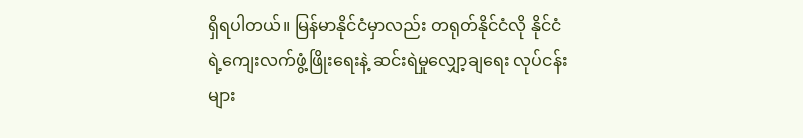ရှိရပါတယ်။ မြန်မာနိုင်ငံမှာလည်း တရုတ်နိုင်ငံလို နိုင်ငံရဲ့ကျေးလက်ဖွံ့ဖြိုးရေးနဲ့ ဆင်းရဲမှုလျှော့ချရေး လုပ်ငန်းများ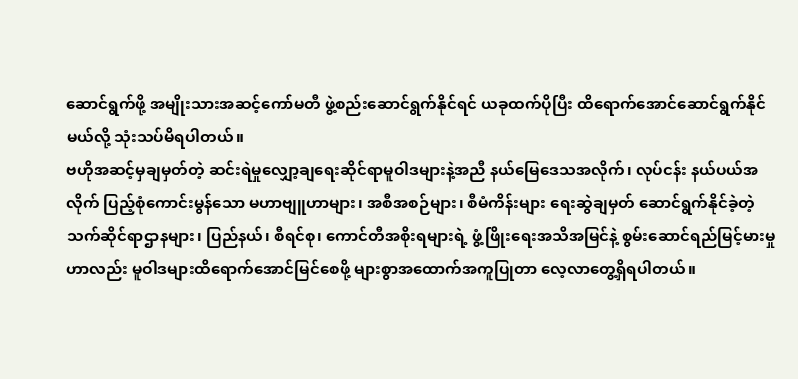ဆောင်ရွက်ဖို့ အမျိုးသားအဆင့်ကော်မတီ ဖွဲ့စည်းဆောင်ရွက်နိုင်ရင် ယခုထက်ပိုပြီး ထိရောက်အောင်ဆောင်ရွက်နိုင်မယ်လို့ သုံးသပ်မိရပါတယ်။
ဗဟိုအဆင့်မှချမှတ်တဲ့ ဆင်းရဲမှုလျှော့ချရေးဆိုင်ရာမူဝါဒများနဲ့အညီ နယ်မြေဒေသအလိုက်၊ လုပ်ငန်း နယ်ပယ်အလိုက် ပြည့်စုံကောင်းမွန်သော မဟာဗျူဟာများ၊ အစီအစဉ်များ၊ စီမံကိန်းများ ရေးဆွဲချမှတ် ဆောင်ရွက်နိုင်ခဲ့တဲ့ သက်ဆိုင်ရာဌာနများ၊ ပြည်နယ်၊ စီရင်စု၊ ကောင်တီအစိုးရများရဲ့ ဖွံ့ဖြိုးရေးအသိအမြင်နဲ့ စွမ်းဆောင်ရည်မြင့်မားမှုဟာလည်း မူဝါဒများထိရောက်အောင်မြင်စေဖို့ များစွာအထောက်အကူပြုတာ လေ့လာတွေ့ရှိရပါတယ်။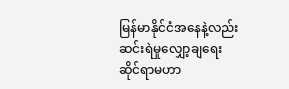မြန်မာနိုင်ငံအနေနဲ့လည်း ဆင်းရဲမှုလျှော့ချရေး ဆိုင်ရာမဟာ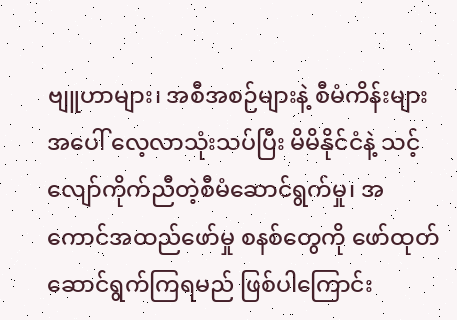ဗျူဟာများ၊ အစီအစဉ်များနဲ့ စီမံကိန်းများအပေါ် လေ့လာသုံးသပ်ပြီး မိမိနိုင်ငံနဲ့ သင့်လျော်ကိုက်ညီတဲ့စီမံဆောင်ရွက်မှု၊ အကောင်အထည်ဖော်မှု စနစ်တွေကို ဖော်ထုတ်ဆောင်ရွက်ကြရမည် ဖြစ်ပါကြောင်း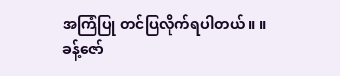အကြံပြု တင်ပြလိုက်ရပါတယ်။ ။
ခန့်ဇော်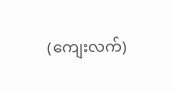(ကျေးလက်)